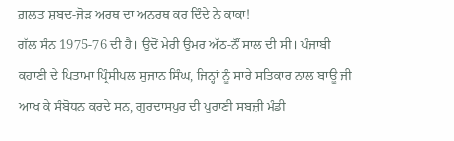ਗ਼ਲਤ ਸ਼ਬਦ-ਜੋੜ ਅਰਥ ਦਾ ਅਨਰਥ ਕਰ ਦਿੰਦੇ ਨੇ ਕਾਕਾ!
ਗੱਲ ਸੰਨ 1975-76 ਦੀ ਹੈ। ਉਦੋਂ ਮੇਰੀ ਉਮਰ ਅੱਠ-ਨੌਂ ਸਾਲ ਦੀ ਸੀ। ਪੰਜਾਬੀ ਕਹਾਣੀ ਦੇ ਪਿਤਾਮਾ ਪ੍ਰਿੰਸੀਪਲ ਸੁਜਾਨ ਸਿੰਘ, ਜਿਨ੍ਹਾਂ ਨੂੰ ਸਾਰੇ ਸਤਿਕਾਰ ਨਾਲ ਬਾਊ ਜੀ ਆਖ ਕੇ ਸੰਬੋਧਨ ਕਰਦੇ ਸਨ, ਗੁਰਦਾਸਪੁਰ ਦੀ ਪੁਰਾਣੀ ਸਬਜ਼ੀ ਮੰਡੀ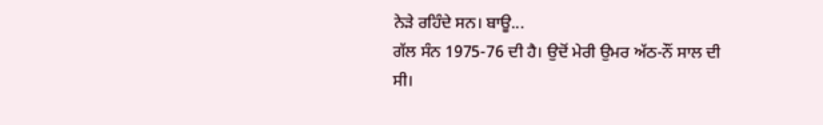ਨੇੜੇ ਰਹਿੰਦੇ ਸਨ। ਬਾਊ...
ਗੱਲ ਸੰਨ 1975-76 ਦੀ ਹੈ। ਉਦੋਂ ਮੇਰੀ ਉਮਰ ਅੱਠ-ਨੌਂ ਸਾਲ ਦੀ ਸੀ।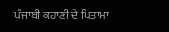ਪੰਜਾਬੀ ਕਹਾਣੀ ਦੇ ਪਿਤਾਮਾ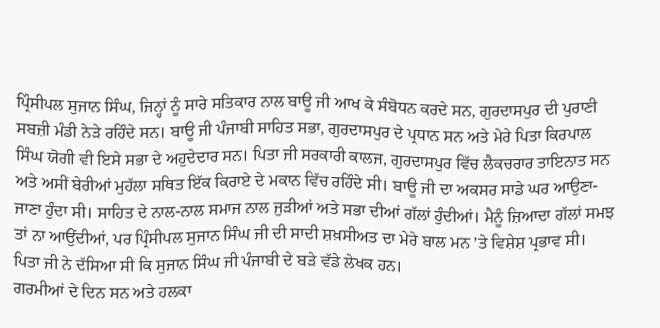ਪ੍ਰਿੰਸੀਪਲ ਸੁਜਾਨ ਸਿੰਘ, ਜਿਨ੍ਹਾਂ ਨੂੰ ਸਾਰੇ ਸਤਿਕਾਰ ਨਾਲ ਬਾਊ ਜੀ ਆਖ ਕੇ ਸੰਬੋਧਨ ਕਰਦੇ ਸਨ, ਗੁਰਦਾਸਪੁਰ ਦੀ ਪੁਰਾਣੀ ਸਬਜ਼ੀ ਮੰਡੀ ਨੇੜੇ ਰਹਿੰਦੇ ਸਨ। ਬਾਊ ਜੀ ਪੰਜਾਬੀ ਸਾਹਿਤ ਸਭਾ, ਗੁਰਦਾਸਪੁਰ ਦੇ ਪ੍ਰਧਾਨ ਸਨ ਅਤੇ ਮੇਰੇ ਪਿਤਾ ਕਿਰਪਾਲ ਸਿੰਘ ਯੋਗੀ ਵੀ ਇਸੇ ਸਭਾ ਦੇ ਅਹੁਦੇਦਾਰ ਸਨ। ਪਿਤਾ ਜੀ ਸਰਕਾਰੀ ਕਾਲਜ, ਗੁਰਦਾਸਪੁਰ ਵਿੱਚ ਲੈਕਚਰਾਰ ਤਾਇਨਾਤ ਸਨ ਅਤੇ ਅਸੀਂ ਬੇਰੀਆਂ ਮੁਹੱਲਾ ਸਥਿਤ ਇੱਕ ਕਿਰਾਏ ਦੇ ਮਕਾਨ ਵਿੱਚ ਰਹਿੰਦੇ ਸੀ। ਬਾਊ ਜੀ ਦਾ ਅਕਸਰ ਸਾਡੇ ਘਰ ਆਉਣਾ-ਜਾਣਾ ਹੁੰਦਾ ਸੀ। ਸਾਹਿਤ ਦੇ ਨਾਲ-ਨਾਲ ਸਮਾਜ ਨਾਲ ਜੁੜੀਆਂ ਅਤੇ ਸਭਾ ਦੀਆਂ ਗੱਲਾਂ ਹੁੰਦੀਆਂ। ਮੈਨੂੰ ਜ਼ਿਆਦਾ ਗੱਲਾਂ ਸਮਝ ਤਾਂ ਨਾ ਆਉਂਦੀਆਂ, ਪਰ ਪ੍ਰਿੰਸੀਪਲ ਸੁਜਾਨ ਸਿੰਘ ਜੀ ਦੀ ਸਾਦੀ ਸ਼ਖ਼ਸੀਅਤ ਦਾ ਮੇਰੇ ਬਾਲ ਮਨ ’ਤੇ ਵਿਸ਼ੇਸ਼ ਪ੍ਰਭਾਵ ਸੀ। ਪਿਤਾ ਜੀ ਨੇ ਦੱਸਿਆ ਸੀ ਕਿ ਸੁਜਾਨ ਸਿੰਘ ਜੀ ਪੰਜਾਬੀ ਦੇ ਬੜੇ ਵੱਡੇ ਲੇਖਕ ਹਨ।
ਗਰਮੀਆਂ ਦੇ ਦਿਨ ਸਨ ਅਤੇ ਹਲਕਾ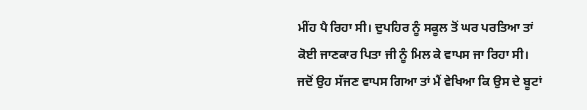ਮੀਂਹ ਪੈ ਰਿਹਾ ਸੀ। ਦੁਪਹਿਰ ਨੂੰ ਸਕੂਲ ਤੋਂ ਘਰ ਪਰਤਿਆ ਤਾਂ ਕੋਈ ਜਾਣਕਾਰ ਪਿਤਾ ਜੀ ਨੂੰ ਮਿਲ ਕੇ ਵਾਪਸ ਜਾ ਰਿਹਾ ਸੀ। ਜਦੋਂ ਉਹ ਸੱਜਣ ਵਾਪਸ ਗਿਆ ਤਾਂ ਮੈਂ ਵੇਖਿਆ ਕਿ ਉਸ ਦੇ ਬੂਟਾਂ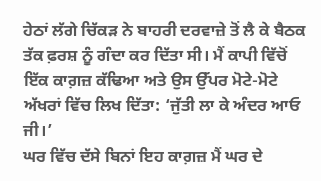ਹੇਠਾਂ ਲੱਗੇ ਚਿੱਕੜ ਨੇ ਬਾਹਰੀ ਦਰਵਾਜ਼ੇ ਤੋਂ ਲੈ ਕੇ ਬੈਠਕ ਤੱਕ ਫ਼ਰਸ਼ ਨੂੰ ਗੰਦਾ ਕਰ ਦਿੱਤਾ ਸੀ। ਮੈਂ ਕਾਪੀ ਵਿੱਚੋਂ ਇੱਕ ਕਾਗ਼ਜ਼ ਕੱਢਿਆ ਅਤੇ ਉਸ ਉੱਪਰ ਮੋਟੇ-ਮੋਟੇ ਅੱਖਰਾਂ ਵਿੱਚ ਲਿਖ ਦਿੱਤਾ: ‘ਜੁੱਤੀ ਲਾ ਕੇ ਅੰਦਰ ਆਓ ਜੀ।’
ਘਰ ਵਿੱਚ ਦੱਸੇ ਬਿਨਾਂ ਇਹ ਕਾਗ਼ਜ਼ ਮੈਂ ਘਰ ਦੇ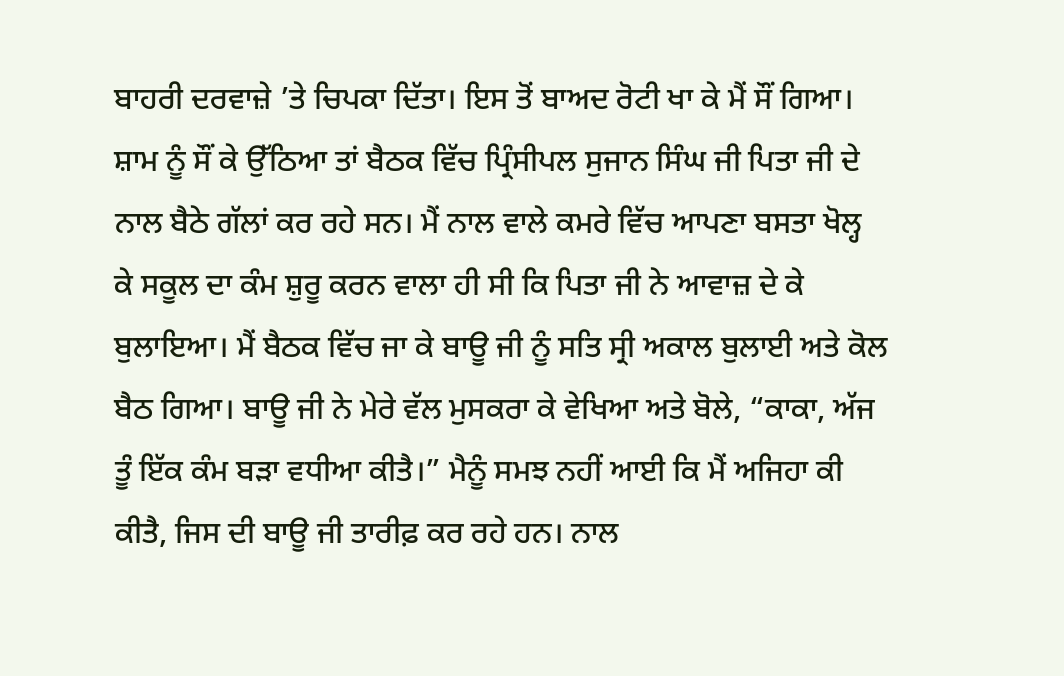ਬਾਹਰੀ ਦਰਵਾਜ਼ੇ ’ਤੇ ਚਿਪਕਾ ਦਿੱਤਾ। ਇਸ ਤੋਂ ਬਾਅਦ ਰੋਟੀ ਖਾ ਕੇ ਮੈਂ ਸੌਂ ਗਿਆ। ਸ਼ਾਮ ਨੂੰ ਸੌਂ ਕੇ ਉੱਠਿਆ ਤਾਂ ਬੈਠਕ ਵਿੱਚ ਪ੍ਰਿੰਸੀਪਲ ਸੁਜਾਨ ਸਿੰਘ ਜੀ ਪਿਤਾ ਜੀ ਦੇ ਨਾਲ ਬੈਠੇ ਗੱਲਾਂ ਕਰ ਰਹੇ ਸਨ। ਮੈਂ ਨਾਲ ਵਾਲੇ ਕਮਰੇ ਵਿੱਚ ਆਪਣਾ ਬਸਤਾ ਖੋਲ੍ਹ ਕੇ ਸਕੂਲ ਦਾ ਕੰਮ ਸ਼ੁਰੂ ਕਰਨ ਵਾਲਾ ਹੀ ਸੀ ਕਿ ਪਿਤਾ ਜੀ ਨੇ ਆਵਾਜ਼ ਦੇ ਕੇ ਬੁਲਾਇਆ। ਮੈਂ ਬੈਠਕ ਵਿੱਚ ਜਾ ਕੇ ਬਾਊ ਜੀ ਨੂੰ ਸਤਿ ਸ੍ਰੀ ਅਕਾਲ ਬੁਲਾਈ ਅਤੇ ਕੋਲ ਬੈਠ ਗਿਆ। ਬਾਊ ਜੀ ਨੇ ਮੇਰੇ ਵੱਲ ਮੁਸਕਰਾ ਕੇ ਵੇਖਿਆ ਅਤੇ ਬੋਲੇ, “ਕਾਕਾ, ਅੱਜ ਤੂੰ ਇੱਕ ਕੰਮ ਬੜਾ ਵਧੀਆ ਕੀਤੈ।” ਮੈਨੂੰ ਸਮਝ ਨਹੀਂ ਆਈ ਕਿ ਮੈਂ ਅਜਿਹਾ ਕੀ ਕੀਤੈ, ਜਿਸ ਦੀ ਬਾਊ ਜੀ ਤਾਰੀਫ਼ ਕਰ ਰਹੇ ਹਨ। ਨਾਲ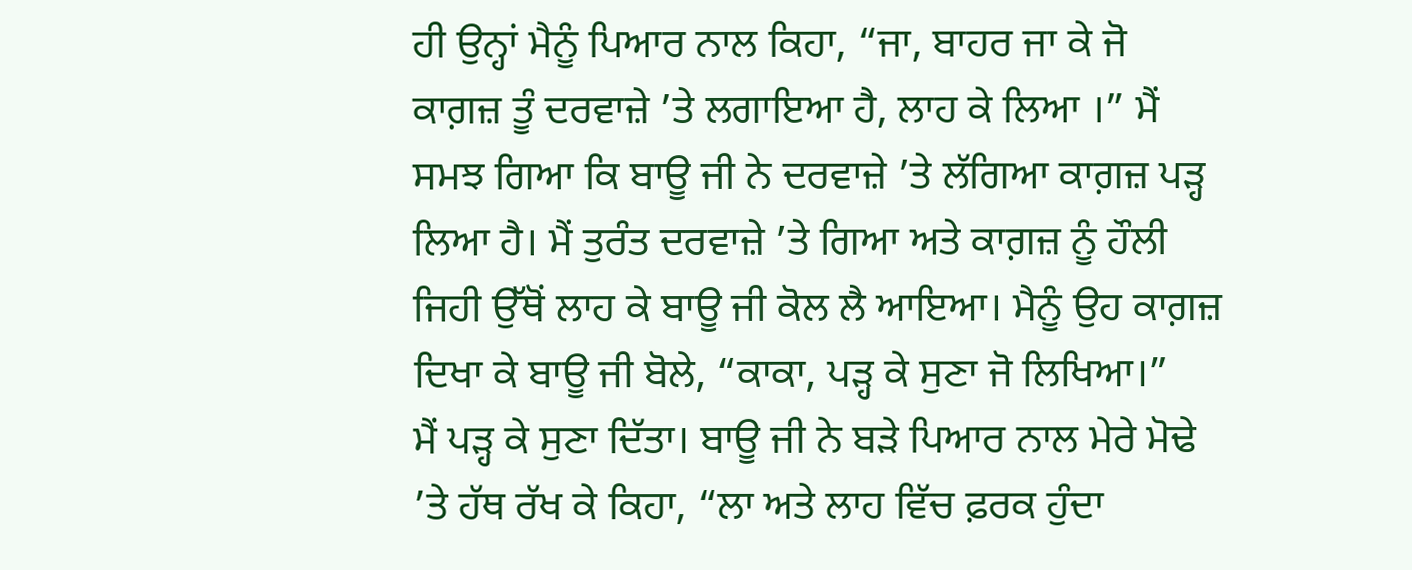ਹੀ ਉਨ੍ਹਾਂ ਮੈਨੂੰ ਪਿਆਰ ਨਾਲ ਕਿਹਾ, “ਜਾ, ਬਾਹਰ ਜਾ ਕੇ ਜੋ ਕਾਗ਼ਜ਼ ਤੂੰ ਦਰਵਾਜ਼ੇ ’ਤੇ ਲਗਾਇਆ ਹੈ, ਲਾਹ ਕੇ ਲਿਆ ।” ਮੈਂ ਸਮਝ ਗਿਆ ਕਿ ਬਾਊ ਜੀ ਨੇ ਦਰਵਾਜ਼ੇ ’ਤੇ ਲੱਗਿਆ ਕਾਗ਼ਜ਼ ਪੜ੍ਹ ਲਿਆ ਹੈ। ਮੈਂ ਤੁਰੰਤ ਦਰਵਾਜ਼ੇ ’ਤੇ ਗਿਆ ਅਤੇ ਕਾਗ਼ਜ਼ ਨੂੰ ਹੌਲੀ ਜਿਹੀ ਉੱਥੋਂ ਲਾਹ ਕੇ ਬਾਊ ਜੀ ਕੋਲ ਲੈ ਆਇਆ। ਮੈਨੂੰ ਉਹ ਕਾਗ਼ਜ਼ ਦਿਖਾ ਕੇ ਬਾਊ ਜੀ ਬੋਲੇ, “ਕਾਕਾ, ਪੜ੍ਹ ਕੇ ਸੁਣਾ ਜੋ ਲਿਖਿਆ।”
ਮੈਂ ਪੜ੍ਹ ਕੇ ਸੁਣਾ ਦਿੱਤਾ। ਬਾਊ ਜੀ ਨੇ ਬੜੇ ਪਿਆਰ ਨਾਲ ਮੇਰੇ ਮੋਢੇ ’ਤੇ ਹੱਥ ਰੱਖ ਕੇ ਕਿਹਾ, “ਲਾ ਅਤੇ ਲਾਹ ਵਿੱਚ ਫ਼ਰਕ ਹੁੰਦਾ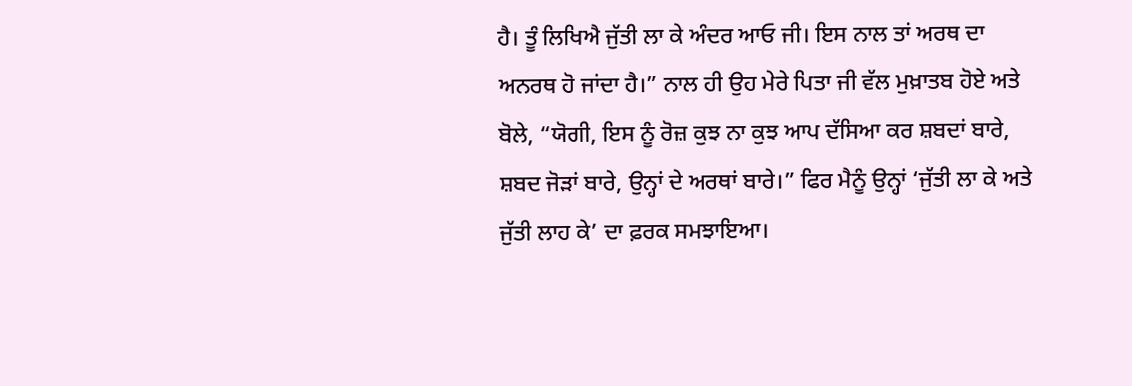ਹੈ। ਤੂੰ ਲਿਖਿਐ ਜੁੱਤੀ ਲਾ ਕੇ ਅੰਦਰ ਆਓ ਜੀ। ਇਸ ਨਾਲ ਤਾਂ ਅਰਥ ਦਾ ਅਨਰਥ ਹੋ ਜਾਂਦਾ ਹੈ।” ਨਾਲ ਹੀ ਉਹ ਮੇਰੇ ਪਿਤਾ ਜੀ ਵੱਲ ਮੁਖ਼ਾਤਬ ਹੋਏ ਅਤੇ ਬੋਲੇ, “ਯੋਗੀ, ਇਸ ਨੂੰ ਰੋਜ਼ ਕੁਝ ਨਾ ਕੁਝ ਆਪ ਦੱਸਿਆ ਕਰ ਸ਼ਬਦਾਂ ਬਾਰੇ, ਸ਼ਬਦ ਜੋੜਾਂ ਬਾਰੇ, ਉਨ੍ਹਾਂ ਦੇ ਅਰਥਾਂ ਬਾਰੇ।” ਫਿਰ ਮੈਨੂੰ ਉਨ੍ਹਾਂ ‘ਜੁੱਤੀ ਲਾ ਕੇ ਅਤੇ ਜੁੱਤੀ ਲਾਹ ਕੇ’ ਦਾ ਫ਼ਰਕ ਸਮਝਾਇਆ।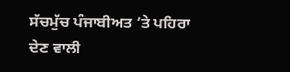ਸੱਚਮੁੱਚ ਪੰਜਾਬੀਅਤ ’ਤੇ ਪਹਿਰਾ ਦੇਣ ਵਾਲੀ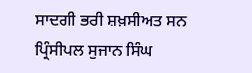ਸਾਦਗੀ ਭਰੀ ਸ਼ਖ਼ਸੀਅਤ ਸਨ ਪ੍ਰਿੰਸੀਪਲ ਸੁਜਾਨ ਸਿੰਘ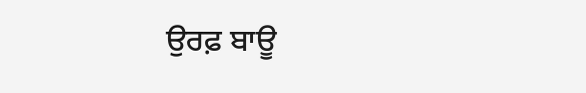ਉਰਫ਼ ਬਾਊ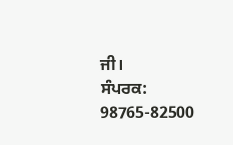ਜੀ।
ਸੰਪਰਕ: 98765-82500